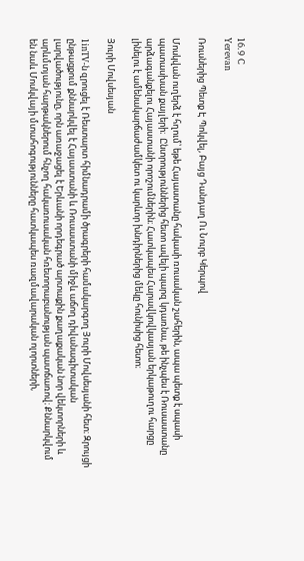16.9 C
Yerevan

Ռուսներից Պետք Է Պոկվել, Բայց Դանդաղ Ու Նուրբ Կերպով

Մոսկվան ուղերձ է հղում՝ եթե Հայաստանը հակասի ռուսական շահերին, ապա պետք է սպասի պատասխան քայլերի։  Ընտրություններից հետո ավելի պարզ կդառնա, թե ինչպես է Ռուսաստանը արձագանքելու Հայաստանի որոշումներին։ Հատկապես Հարավկովկասյան երկաթուղու հարցը լինելու է ամենակարճաժամկետ ու կարևոր խնդիրներից մեկը հունիսից հետո։

Յուրի Մովսեսյան

1inTV‑ն զրուցել է Ռեստարտ հիմնադրամի ծրագրերի համակարգող Յուրի Մովսեսյանի հետ։ Զրույցի ընթացքում քննարկվել է Հայաստանի և Ռուսաստանի միջև աճող դիվանագիտական լարվածությունը, որն առաջացել է Երևանի որդեգրած արտաքին քաղաքական նոր վեկտորների և արևմտյան հարթակներում հնչող հակառուսական հռետորաբանության պատճառով։ Քննարկվում են նաև Մոսկվայի մտահոգությունները հատկապես ռազմավարական ոլորտների,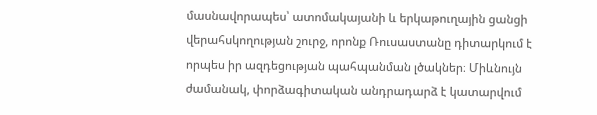մասնավորապես՝ ատոմակայանի և երկաթուղային ցանցի վերահսկողության շուրջ, որոնք Ռուսաստանը դիտարկում է որպես իր ազդեցության պահպանման լծակներ։ Միևնույն ժամանակ, փորձագիտական անդրադարձ է կատարվում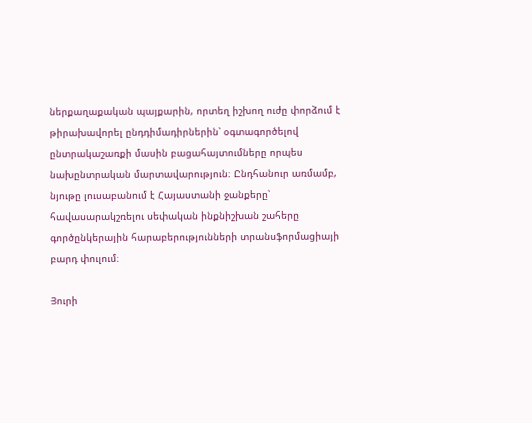ներքաղաքական պայքարին, որտեղ իշխող ուժը փորձում է թիրախավորել ընդդիմադիրներին՝ օգտագործելով ընտրակաշառքի մասին բացահայտումները որպես նախընտրական մարտավարություն։ Ընդհանուր առմամբ, նյութը լուսաբանում է Հայաստանի ջանքերը՝ հավասարակշռելու սեփական ինքնիշխան շահերը գործընկերային հարաբերությունների տրանսֆորմացիայի բարդ փուլում։

Յուրի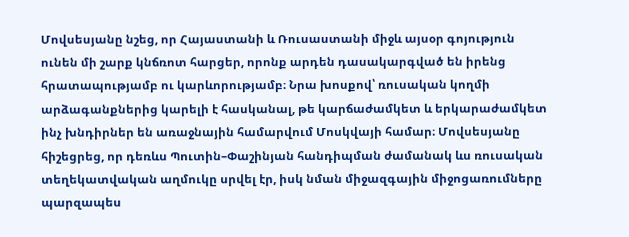Մովսեսյանը նշեց, որ Հայաստանի և Ռուսաստանի միջև այսօր գոյություն ունեն մի շարք կնճռոտ հարցեր, որոնք արդեն դասակարգված են իրենց հրատապությամբ ու կարևորությամբ։ Նրա խոսքով՝ ռուսական կողմի արձագանքներից կարելի է հասկանալ, թե կարճաժամկետ և երկարաժամկետ ինչ խնդիրներ են առաջնային համարվում Մոսկվայի համար։ Մովսեսյանը հիշեցրեց, որ դեռևս Պուտին–Փաշինյան հանդիպման ժամանակ ևս ռուսական տեղեկատվական աղմուկը սրվել էր, իսկ նման միջազգային միջոցառումները պարզապես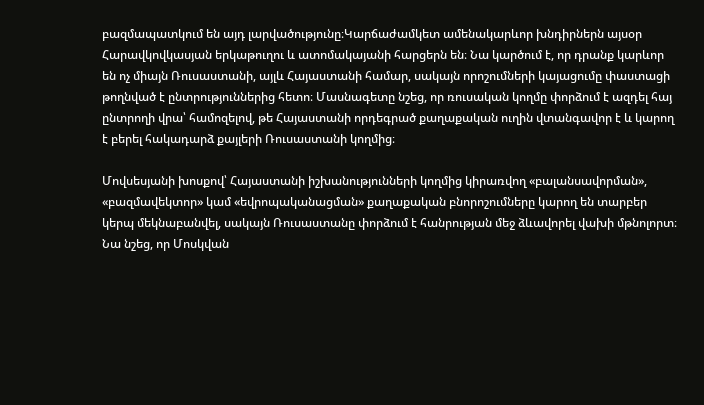բազմապատկում են այդ լարվածությունը։Կարճաժամկետ ամենակարևոր խնդիրներն այսօր Հարավկովկասյան երկաթուղու և ատոմակայանի հարցերն են։ Նա կարծում է, որ դրանք կարևոր են ոչ միայն Ռուսաստանի, այլև Հայաստանի համար, սակայն որոշումների կայացումը փաստացի թողնված է ընտրություններից հետո։ Մասնագետը նշեց, որ ռուսական կողմը փորձում է ազդել հայ ընտրողի վրա՝ համոզելով, թե Հայաստանի որդեգրած քաղաքական ուղին վտանգավոր է և կարող է բերել հակադարձ քայլերի Ռուսաստանի կողմից։

Մովսեսյանի խոսքով՝ Հայաստանի իշխանությունների կողմից կիրառվող «բալանսավորման», «բազմավեկտոր» կամ «եվրոպականացման» քաղաքական բնորոշումները կարող են տարբեր կերպ մեկնաբանվել, սակայն Ռուսաստանը փորձում է հանրության մեջ ձևավորել վախի մթնոլորտ։ Նա նշեց, որ Մոսկվան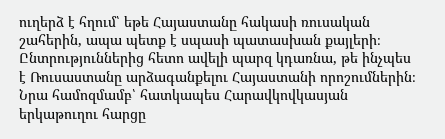ուղերձ է հղում՝ եթե Հայաստանը հակասի ռուսական շահերին, ապա պետք է սպասի պատասխան քայլերի։  Ընտրություններից հետո ավելի պարզ կդառնա, թե ինչպես է Ռուսաստանը արձագանքելու Հայաստանի որոշումներին։ Նրա համոզմամբ՝ հատկապես Հարավկովկասյան երկաթուղու հարցը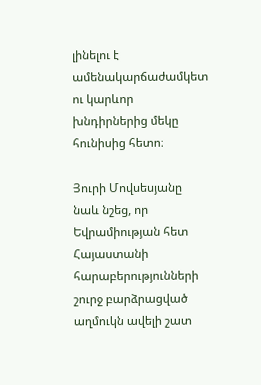լինելու է ամենակարճաժամկետ ու կարևոր խնդիրներից մեկը հունիսից հետո։

Յուրի Մովսեսյանը նաև նշեց, որ Եվրամիության հետ Հայաստանի հարաբերությունների շուրջ բարձրացված աղմուկն ավելի շատ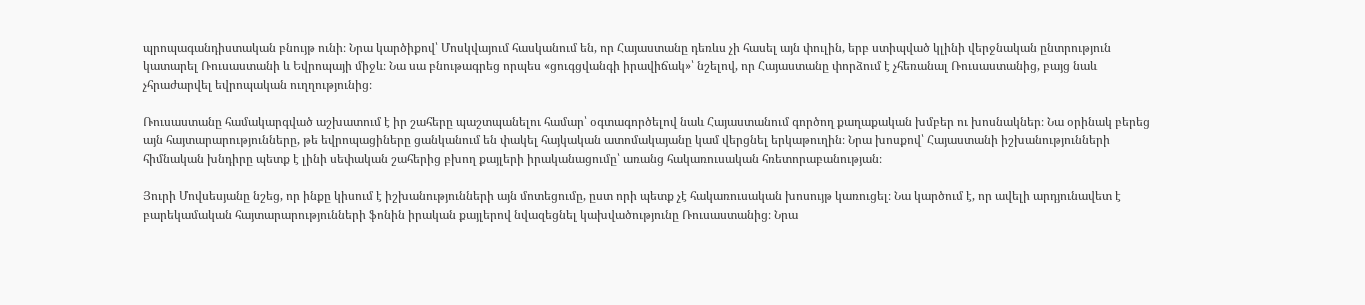պրոպագանդիստական բնույթ ունի։ Նրա կարծիքով՝ Մոսկվայում հասկանում են, որ Հայաստանը դեռևս չի հասել այն փուլին, երբ ստիպված կլինի վերջնական ընտրություն կատարել Ռուսաստանի և Եվրոպայի միջև։ Նա սա բնութագրեց որպես «ցուգցվանգի իրավիճակ»՝ նշելով, որ Հայաստանը փորձում է չհեռանալ Ռուսաստանից, բայց նաև չհրաժարվել եվրոպական ուղղությունից։

Ռուսաստանը համակարգված աշխատում է իր շահերը պաշտպանելու համար՝ օգտագործելով նաև Հայաստանում գործող քաղաքական խմբեր ու խոսնակներ։ Նա օրինակ բերեց այն հայտարարությունները, թե եվրոպացիները ցանկանում են փակել հայկական ատոմակայանը կամ վերցնել երկաթուղին։ Նրա խոսքով՝ Հայաստանի իշխանությունների հիմնական խնդիրը պետք է լինի սեփական շահերից բխող քայլերի իրականացումը՝ առանց հակառուսական հռետորաբանության։

Յուրի Մովսեսյանը նշեց, որ ինքը կիսում է իշխանությունների այն մոտեցումը, ըստ որի պետք չէ հակառուսական խոսույթ կառուցել։ Նա կարծում է, որ ավելի արդյունավետ է բարեկամական հայտարարությունների ֆոնին իրական քայլերով նվազեցնել կախվածությունը Ռուսաստանից։ Նրա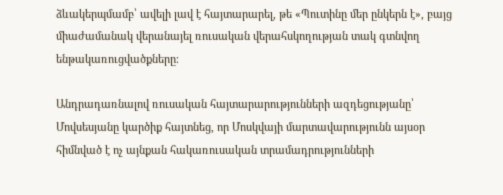ձևակերպմամբ՝ ավելի լավ է հայտարարել, թե «Պուտինը մեր ընկերն է», բայց միաժամանակ վերանայել ռուսական վերահսկողության տակ գտնվող ենթակառուցվածքները։

Անդրադառնալով ռուսական հայտարարությունների ազդեցությանը՝ Մովսեսյանը կարծիք հայտնեց, որ Մոսկվայի մարտավարությունն այսօր հիմնված է ոչ այնքան հակառուսական տրամադրությունների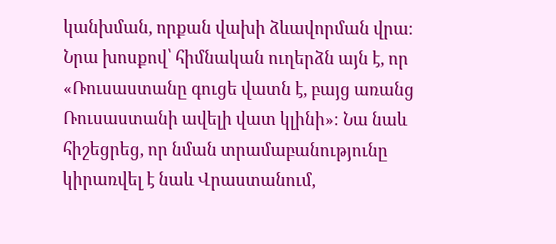կանխման, որքան վախի ձևավորման վրա։ Նրա խոսքով՝ հիմնական ուղերձն այն է, որ «Ռուսաստանը գուցե վատն է, բայց առանց Ռուսաստանի ավելի վատ կլինի»։ Նա նաև հիշեցրեց, որ նման տրամաբանությունը կիրառվել է նաև Վրաստանում,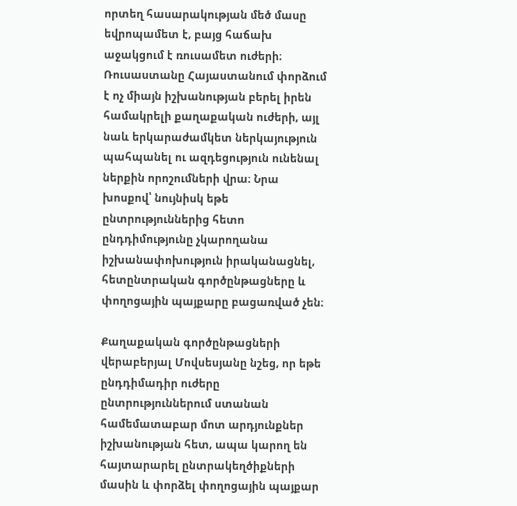որտեղ հասարակության մեծ մասը եվրոպամետ է, բայց հաճախ աջակցում է ռուսամետ ուժերի։ Ռուսաստանը Հայաստանում փորձում է ոչ միայն իշխանության բերել իրեն համակրելի քաղաքական ուժերի, այլ նաև երկարաժամկետ ներկայություն պահպանել ու ազդեցություն ունենալ ներքին որոշումների վրա։ Նրա խոսքով՝ նույնիսկ եթե ընտրություններից հետո ընդդիմությունը չկարողանա իշխանափոխություն իրականացնել, հետընտրական գործընթացները և փողոցային պայքարը բացառված չեն։

Քաղաքական գործընթացների վերաբերյալ Մովսեսյանը նշեց, որ եթե ընդդիմադիր ուժերը ընտրություններում ստանան համեմատաբար մոտ արդյունքներ իշխանության հետ, ապա կարող են հայտարարել ընտրակեղծիքների մասին և փորձել փողոցային պայքար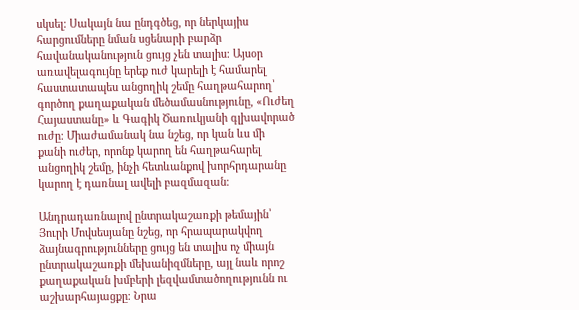սկսել։ Սակայն նա ընդգծեց, որ ներկայիս հարցումները նման սցենարի բարձր հավանականություն ցույց չեն տալիս։ Այսօր առավելագույնը երեք ուժ կարելի է համարել հաստատապես անցողիկ շեմը հաղթահարող՝ գործող քաղաքական մեծամասնությունը, «Ուժեղ Հայաստանը» և Գագիկ Ծառուկյանի գլխավորած ուժը։ Միաժամանակ նա նշեց, որ կան ևս մի քանի ուժեր, որոնք կարող են հաղթահարել անցողիկ շեմը, ինչի հետևանքով խորհրդարանը կարող է դառնալ ավելի բազմազան։

Անդրադառնալով ընտրակաշառքի թեմային՝ Յուրի Մովսեսյանը նշեց, որ հրապարակվող ձայնագրությունները ցույց են տալիս ոչ միայն ընտրակաշառքի մեխանիզմները, այլ նաև որոշ քաղաքական խմբերի լեզվամտածողությունն ու աշխարհայացքը։ Նրա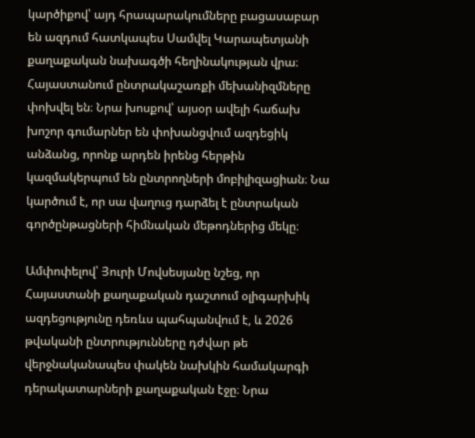կարծիքով՝ այդ հրապարակումները բացասաբար են ազդում հատկապես Սամվել Կարապետյանի քաղաքական նախագծի հեղինակության վրա։ Հայաստանում ընտրակաշառքի մեխանիզմները փոխվել են։ Նրա խոսքով՝ այսօր ավելի հաճախ խոշոր գումարներ են փոխանցվում ազդեցիկ անձանց, որոնք արդեն իրենց հերթին կազմակերպում են ընտրողների մոբիլիզացիան։ Նա կարծում է, որ սա վաղուց դարձել է ընտրական գործընթացների հիմնական մեթոդներից մեկը։

Ամփոփելով՝ Յուրի Մովսեսյանը նշեց, որ Հայաստանի քաղաքական դաշտում օլիգարխիկ ազդեցությունը դեռևս պահպանվում է, և 2026 թվականի ընտրությունները դժվար թե վերջնականապես փակեն նախկին համակարգի դերակատարների քաղաքական էջը։ Նրա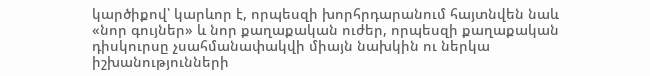կարծիքով՝ կարևոր է, որպեսզի խորհրդարանում հայտնվեն նաև «նոր գույներ» և նոր քաղաքական ուժեր, որպեսզի քաղաքական դիսկուրսը չսահմանափակվի միայն նախկին ու ներկա իշխանությունների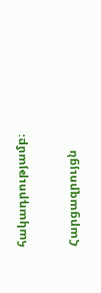հակադրությամբ։

Հարցազրույցն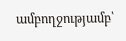ամբողջությամբ՝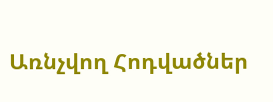Առնչվող Հոդվածներ